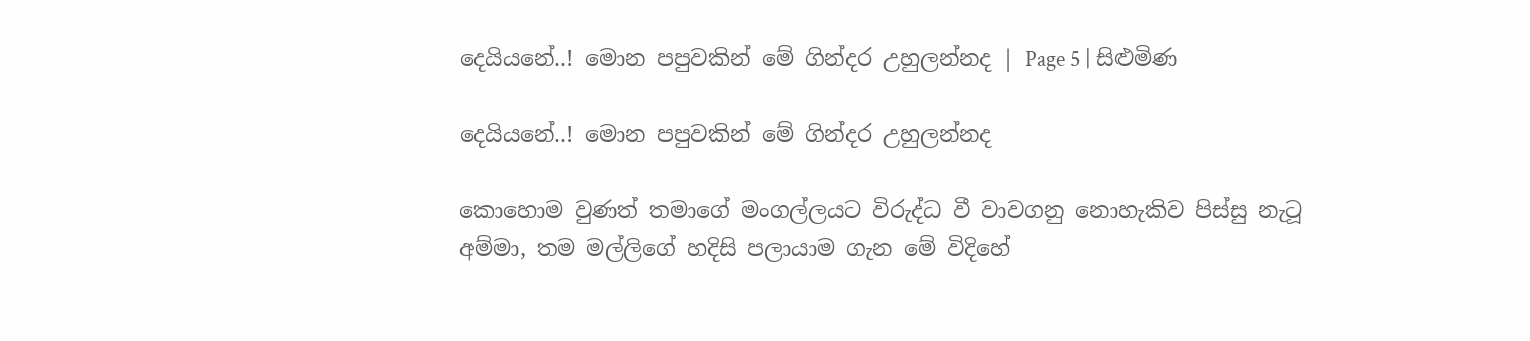දෙයියනේ..! මොන පපුවකින් මේ ගින්දර උහුලන්නද | Page 5 | සිළුමිණ

දෙයියනේ..! මොන පපුවකින් මේ ගින්දර උහුලන්නද

කොහොම වුණත් තමාගේ මංගල්ලයට විරුද්ධ වී වාවගනු නොහැකිව පිස්සු නැටූ අම්මා, තම මල්ලිගේ හදිසි පලායාම ගැන මේ විදිහේ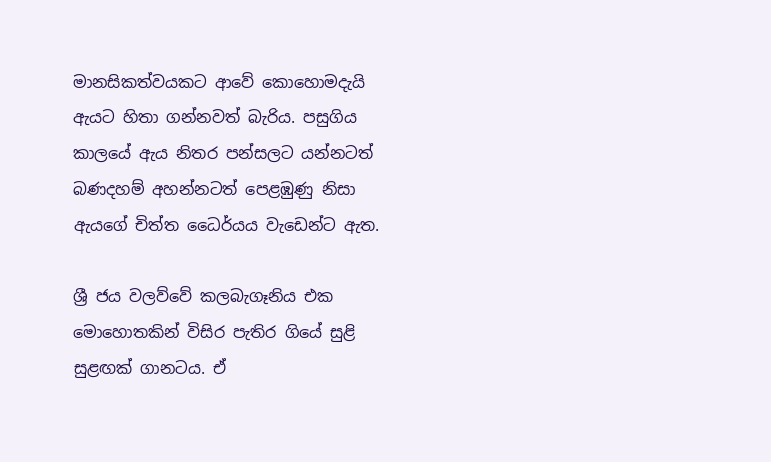මානසිකත්වයකට ආවේ කොහොමදැයි ඇයට හිතා ගන්නවත් බැරිය. පසුගිය කාලයේ ඇය නිතර පන්සලට යන්නටත් බණදහම් අහන්නටත් පෙළඹුණු නිසා ඇයගේ චිත්ත ධෛර්යය වැඩෙන්ට ඇත.

ශ්‍රී ජය වලව්වේ කලබැගෑනිය එක මොහොතකින් විසිර පැතිර ගියේ සුළි සුළඟක් ගානටය. ඒ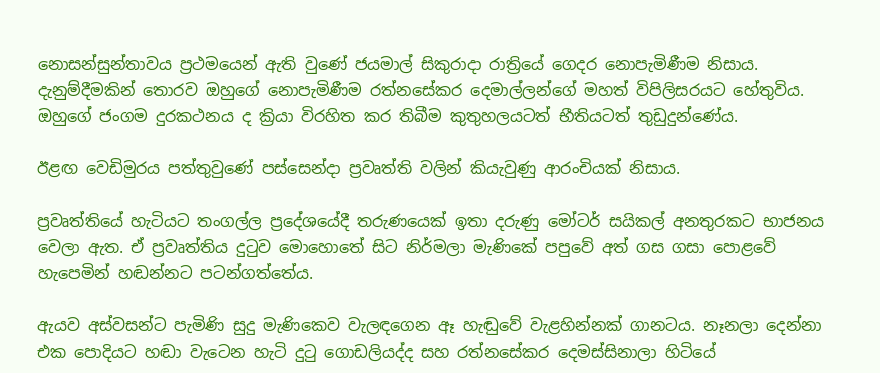නොසන්සුන්තාවය ප්‍රථමයෙන් ඇති වුණේ ජයමාල් සිකුරාදා රාත්‍රියේ ගෙදර ‍නොපැමිණීම නිසාය. දැනුම්දීමකින් තොරව ඔහුගේ නොපැමිණීම රත්නසේකර දෙමාල්ලන්ගේ මහත් විපිලිසරයට හේතුවිය. ඔහුගේ ජංගම දුරකථනය ද ක්‍රියා විරහිත කර තිබීම කුතුහලයටත් භීතියටත් තුඩුදුන්ණේය.

ඊළඟ වෙඩිමුරය පත්තුවුණේ පස්සෙන්දා ප්‍රවෘත්ති වලින් කියැවුණු ආරංචියක් නිසාය.

ප්‍රවෘත්තියේ හැටියට තංගල්ල ප්‍රදේශයේදී තරුණයෙක් ඉතා දරුණු මෝටර් සයිකල් අනතුරකට භාජනය වෙලා ඇත. ඒ ප්‍රවෘත්තිය දුටුව මොහොතේ සිට නිර්මලා මැණිකේ පපුවේ අත් ගස ගසා පොළවේ හැපෙමින් හඬන්නට පටන්ගත්තේය.

ඇයව අස්වසන්ට පැමිණි සුදු මැණිකෙව වැලඳගෙන ඈ හැඬුවේ වැළහින්නක් ගානටය. නෑනලා දෙන්නා එක පොදියට හඬා වැටෙන හැටි දුටු ගොඩලියද්ද සහ රත්නසේකර දෙමස්සිනාලා හිටියේ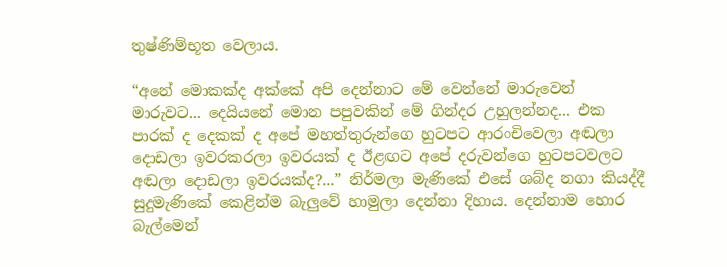තුෂ්ණිම්භූත වෙලාය.

“අනේ මොකක්ද අක්කේ අපි දෙන්නාට මේ වෙන්නේ මාරුවෙන් මාරුවට... දෙයියනේ මොන පපුවකින් මේ ගින්දර උහුලන්නද... එක පාරක් ද දෙකක් ද අපේ මහත්තුරුන්ගෙ හුටපට ආරංචිවෙලා අඬලා දොඩලා ඉවරකරලා ඉවරයක් ද ඊළඟට අපේ දරුවන්ගෙ හුටපටවලට අඬලා දොඩලා ඉවරයක්ද?...” නිර්මලා මැණිකේ එසේ ශබ්ද නගා කියද්දී සුදුමැණිකේ කෙළින්ම බැලුවේ හාමුලා දෙන්නා දිහාය. දෙන්නාම හොර බැල්මෙන්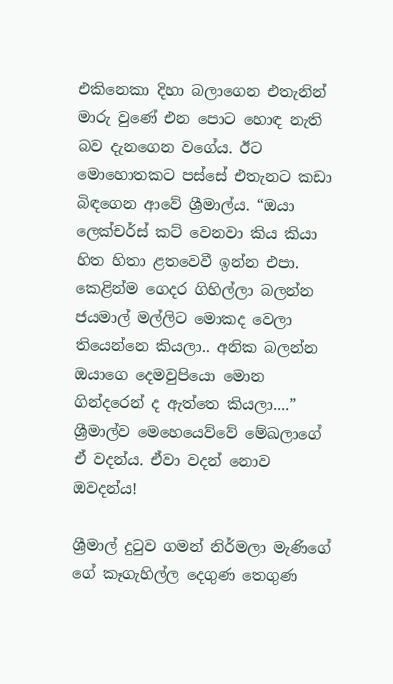එකිනෙකා දිහා බලාගෙන එතැනින් මාරු වුණේ එන පොට හොඳ නැති බව දැනගෙන වගේය. ඊට මොහොතකට පස්සේ එතැනට කඩා බිඳගෙන ආවේ ශ්‍රීමාල්ය. “ඔයා ලෙක්චර්ස් කට් වෙනවා කිය කියා හිත හිතා ළතවෙවී ඉන්න එපා. කෙළින්ම ගෙදර ගිහිල්ලා බලන්න ජයමාල් මල්ලිට මොකද වෙලා තියෙන්නෙ කියලා.. අනික බලන්න ඔයාගෙ දෙමවුපියො මොන ගින්දරෙන් ද ඇත්තෙ කියලා....” ශ්‍රීමාල්ව මෙහෙයෙව්වේ මේඛලාගේ ඒ වදන්ය. ඒවා වදන් නොව ඔවදන්ය!

ශ්‍රීමාල් දුටුව ගමන් නිර්මලා මැණිගේ ගේ කෑගැහිල්ල දෙගුණ තෙගුණ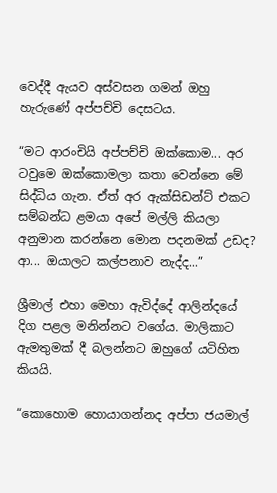වෙද්දී ඇයව අස්වසන ගමන් ඔහු හැරුණේ අප්පච්චි දෙසටය.

“මට ආරංචියි අප්පච්චි ඔක්කොම... අර ටවුමෙ ඔක්කොමලා කතා වෙන්නෙ මේ සිද්ධිය ගැන. ඒත් අර ඇක්සිඩන්ට් එකට සම්බන්ධ ළමයා අපේ මල්ලි කියලා අනුමාන කරන්නෙ මොන පදනමක් උඩද? ආ... ඔයාලට කල්පනාව නැද්ද...”

ශ්‍රීමාල් එහා මෙහා ඇවිද්දේ ආලින්දයේ දිග පළල මනින්නට වගේය. මාලිකාට ඇමතුමක් දී බලන්නට ඔහුගේ යටිහිත කියයි.

“කොහොම හොයාගන්නද අප්පා ජයමාල්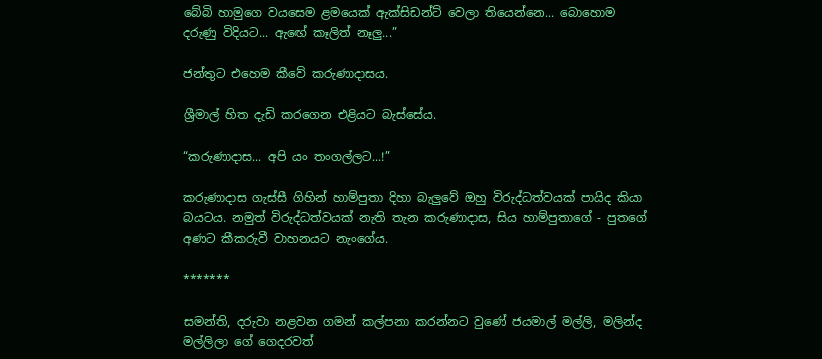බේබි හාමුගෙ වයසෙම ළමයෙක් ඇක්සිඩන්ට් වෙලා තියෙන්නෙ... බොහොම දරුණු විදියට... ඇ‍ඟේ කෑලිත් නෑලු...”

ජන්තුට එහෙම කීවේ කරුණාදාසය.

ශ්‍රීමාල් හිත දැඩි කරගෙන එළියට බැස්සේය.

“කරුණාදාස... අපි යං තංගල්ලට...!”

කරුණාදාස ගැස්සී ගිහින් හාම්පුතා දිහා බැලුවේ ඔහු විරුද්ධත්වයක් පායිද කියා බයටය. නමුත් විරුද්ධත්වයක් නැති තැන කරුණාදාස, සිය හාම්පුතාගේ - පුතගේ අණට කීකරුවී වාහනයට නැංගේය.

*******

සමන්ති, දරුවා නළවන ගමන් කල්පනා කරන්නට වුණේ ජයමාල් මල්ලි, මලින්ද මල්ලිලා ගේ ගෙදරවත්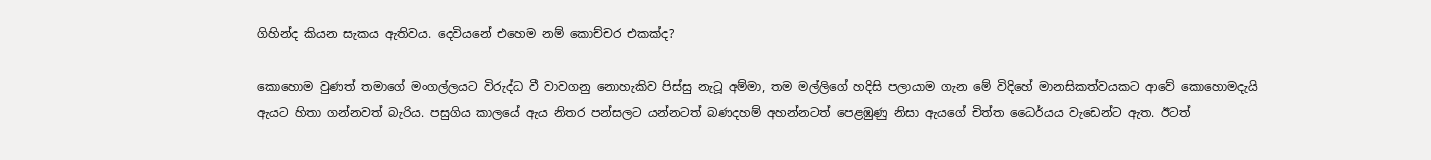ගිහින්ද කියන සැකය ඇතිවය. දෙවියනේ එහෙම නම් කොච්චර එකක්ද?

කොහොම වුණත් තමාගේ මංගල්ලයට විරුද්ධ වී වාවගනු නොහැකිව පිස්සු නැටූ අම්මා, තම මල්ලිගේ හදිසි පලායාම ගැන මේ විදිහේ මානසිකත්වයකට ආවේ කොහොමදැයි ඇයට හිතා ගන්නවත් බැරිය. පසුගිය කාලයේ ඇය නිතර පන්සලට යන්නටත් බණදහම් අහන්නටත් පෙළඹුණු නිසා ඇයගේ චිත්ත ධෛර්යය වැඩෙන්ට ඇත. ඊටත්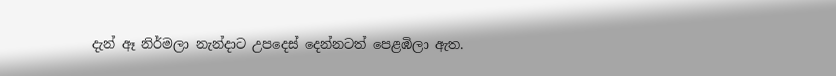දැන් ඈ නිර්මලා නැන්දාට උපදෙස් දෙන්නටත් පෙළඹිලා ඇත.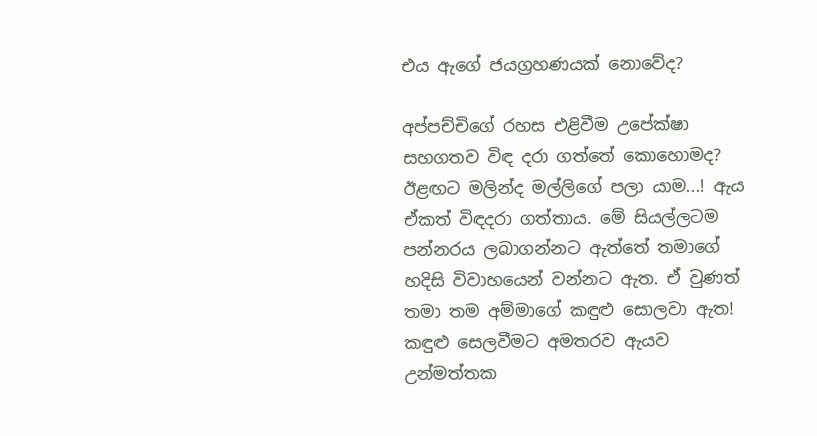එය ඇගේ ජයග්‍රහණයක් නොවේද?

අප්පච්චිගේ රහස එළිවීම උපේක්ෂා සහගතව විඳ දරා ගත්තේ කොහොමද? ඊළඟට මලින්ද මල්ලිගේ පලා යාම...! ඇය ඒකත් විඳදරා ගත්තාය. මේ සියල්ලටම පන්නරය ලබාගන්නට ඇත්තේ තමාගේ හදිසි විවාහයෙන් වන්නට ඇත. ඒ වුණත් තමා තම අම්මාගේ කඳුළු සොලවා ඇත! කඳුළු සෙලවීමට අමතරව ඇයව උන්මත්තක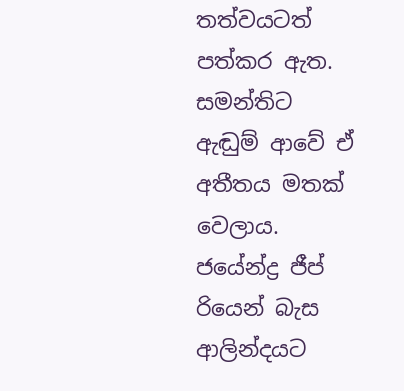තත්වයටත් පත්කර ඇත. සමන්තිට ඇඬු‍ම් ආවේ ඒ අතීතය මතක් වෙලාය. ජයේන්ද්‍ර ජීප් රියෙන් බැස ආලින්දයට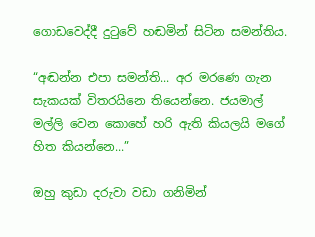ගොඩවෙද්දී දුටුවේ හඬමින් සිටින සමන්තිය.

“අඬන්න එපා සමන්ති... අර මරණෙ ගැන සැකයක් විතරයිනෙ තියෙන්නෙ. ජයමාල් මල්ලි වෙන කොහේ හරි ඇති කියලයි මගේ හිත කියන්නෙ...”

ඔහු කුඩා දරුවා වඩා ගනිමින්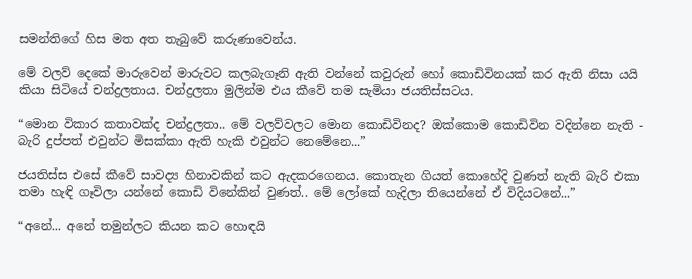සමන්තිගේ හිස මත අත තැබුවේ කරුණාවෙන්ය.

මේ වලව් දෙකේ මාරුවෙන් මාරුවට කලබැගෑනි ඇති වන්නේ කවුරුන් හෝ කොඩිවිනයක් කර ඇති නිසා යයි කියා සිටියේ චන්ද්‍රලතාය. චන්ද්‍රලතා මුලින්ම එය කීවේ තම සැමියා ජයතිස්සටය.

“මොන විකාර කතාවක්ද චන්ද්‍රලතා.. මේ වලව්වලට මොන කොඩිවිනද? ඔක්කොම කොඩිවින වදින්නෙ නැති - බැරි දුප්පත් එවුන්ට මිසක්කා ඇති හැකි එවුන්ට නෙමේනෙ...”

ජයතිස්ස එසේ කීවේ සාවද්‍ය හිනාවකින් කට ඇදකරගෙනය. කොතැන ගියත් කොහේදි වුණත් නැති බැරි එකා තමා හැඳි ගෑවිලා යන්නේ කොඩි විනේකින් වුණත්.. මේ ලෝකේ හැදිලා තියෙන්නේ ඒ විදියටනේ...”

“අනේ... අනේ තමුන්ලට කියන කට හොඳයි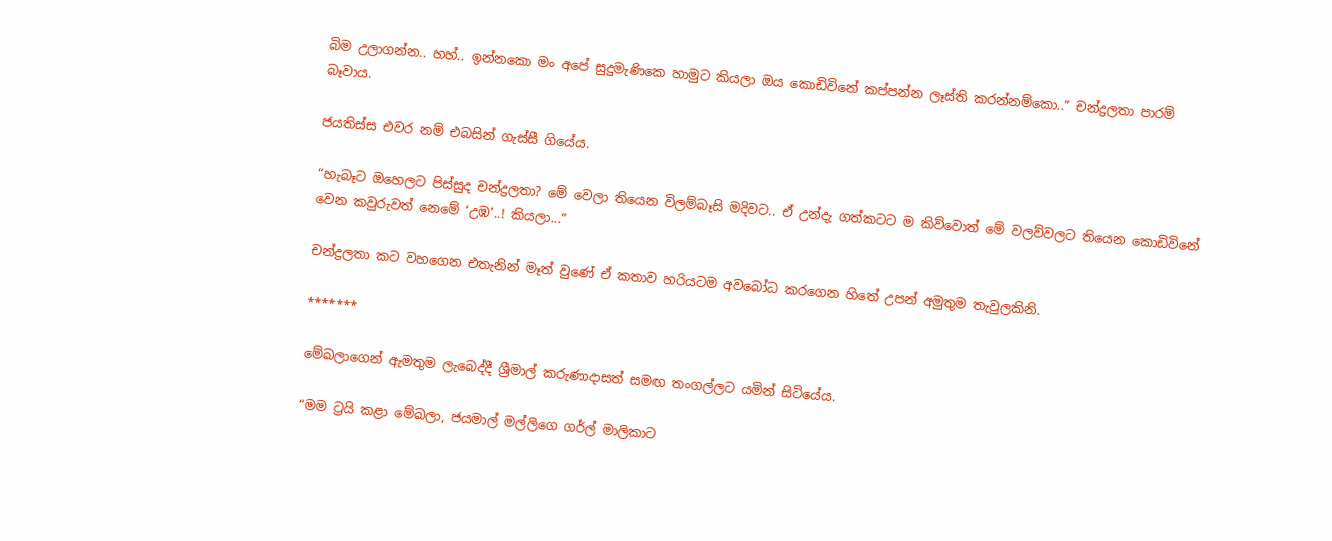බිම උලාගන්න.. හහ්.. ඉන්නකො මං අපේ සුදුමැණිකෙ හාමුට කියලා ඔය කොඩිවිනේ කප්පන්න ලෑස්ති කරන්නම්කො..” චන්ද්‍රලතා පාරම් බෑවාය.

ජයතිස්ස එවර නම් එබසින් ගැස්සී ගියේය.

“හැබෑට ඔහෙලට පිස්සුද චන්ද්‍රලතා? මේ වෙලා තියෙන විලම්බෑසි මදිවට.. ඒ උන්දැ ගත්කටට ම කිව්වොත් මේ වලව්වලට තියෙන කොඩිවිනේ වෙන කවුරුවත් නෙමේ ‘උඹ’..! කියලා...”

චන්ද්‍රලතා කට වහගෙන එතැනින් මෑත් වුණේ ඒ කතාව හරියටම අවබෝධ කරගෙන හිතේ උපන් අමුතුම තැවුලකිනි.

*******

මේඛලාගෙන් ඇමතුම ලැබෙද්දී ශ්‍රීමාල් කරුණාදාසත් සමඟ තංගල්ලට යමින් සිටියේය.

“මම ට්‍රයි කළා මේඛලා, ජයමාල් මල්ලිගෙ ගර්ල් මාලිකාට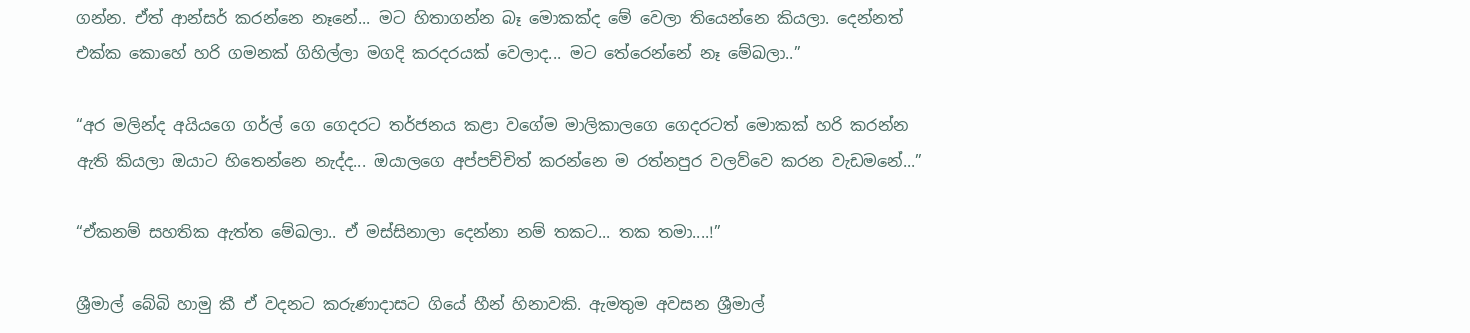ගන්න. ඒත් ආන්සර් කරන්නෙ නෑනේ... මට හිතාගන්න බෑ මොකක්ද මේ වෙලා තියෙන්නෙ කියලා. දෙන්නත් එක්ක කොහේ හරි ගමනක් ගිහිල්ලා මගදි කරදරයක් වෙලාද... මට තේරෙන්නේ නෑ මේඛලා..”

“අර මලින්ද අයියගෙ ගර්ල් ගෙ ගෙදරට තර්ජනය කළා වගේම මාලිකාලගෙ ගෙදරටත් මොකක් හරි කරන්න ඇති කියලා ඔයාට හිතෙන්නෙ නැද්ද... ඔයාලගෙ අප්පච්චිත් කරන්නෙ ම රත්නපුර වලව්වෙ කරන වැඩ‍මනේ...”

“ඒකනම් සහතික ඇත්ත මේඛලා.. ඒ මස්සිනාලා දෙන්නා නම් තකට... තක තමා....!”

ශ්‍රීමාල් බේබි හාමු කී ඒ වදනට කරුණාදාසට ගියේ හීන් හිනාවකි. ඇමතුම අවසන ශ්‍රීමාල්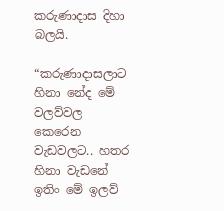කරුණාදාස දිහා බලයි.

“කරුණාදාසලාට හිනා නේද මේ වලව්වල කෙරෙන වැඩවලට.. හතර හිනා වැඩනේ ඉතිං මේ ඉලව්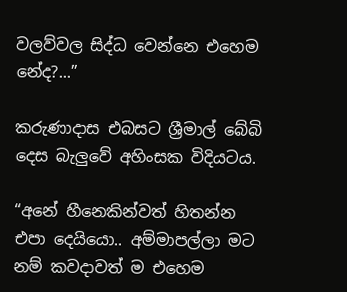වලව්වල සිද්ධ වෙන්නෙ එහෙම නේද?...”

කරුණාදාස එබසට ශ්‍රීමාල් බේබි දෙස බැලුවේ අහිංසක විදියටය.

“අනේ හීනෙකින්වත් හිතන්න එපා දෙයියො.. අම්මාපල්ලා මට නම් කවදාවත් ම එහෙම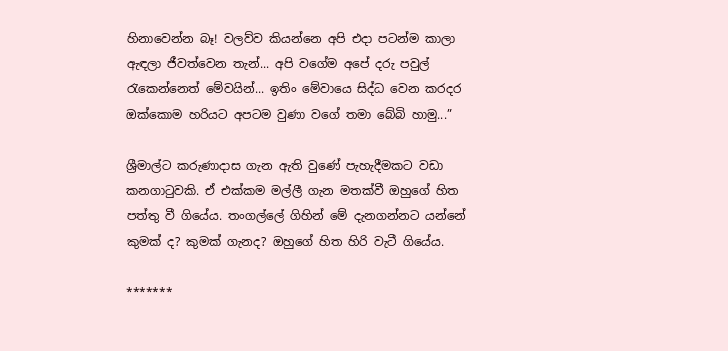හිනාවෙන්න බෑ! වලව්ව කියන්නෙ අපි එදා පටන්ම කාලා ඇඳලා ජීවත්වෙන තැන්... අපි වගේම අපේ දරු පවුල් රැකෙන්නෙත් මේවයින්... ඉතිං මේවායෙ සිද්ධ වෙන කරදර ඔක්කොම හරියට අපටම වුණා වගේ තමා බේබි හාමු...”

ශ්‍රීමාල්ට කරුණාදාස ගැන ඇති වුණේ පැහැදීමකට වඩා කනගාටුවකි. ඒ එක්කම මල්ලී ගැන මතක්වී ඔහුගේ හිත පත්තු වී ගියේය. තංගල්ලේ ගිහින් මේ දැනගන්නට යන්නේ කුමක් ද? කුමක් ගැනද? ඔහු‍ගේ හිත හිරි වැටී ගියේය.

*******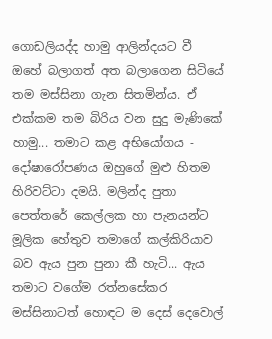ගොඩලියද්ද හාමු ආලින්දයට වී ඔහේ බලාගත් අත බලාගෙන සිටියේ තම මස්සිනා ගැන සිතමින්ය. ඒ එක්කම තම බිරිය වන සුදු මැණිකේ හාමු... තමාට කළ අභියෝගය - දෝෂාරෝපණය ඔහුගේ මුළු හිතම හිරිවට්ටා දමයි. මලින්ද පුතා පෙත්තරේ කෙල්ලක හා පැනයන්ට මූලික හේතුව තමාගේ කල්කිරියාව බව ඇය පුන පුනා කී හැටි... ඇය තමාට වගේම රත්නසේකර මස්සිනාටත් හොඳට ම දෙස් දෙවොල්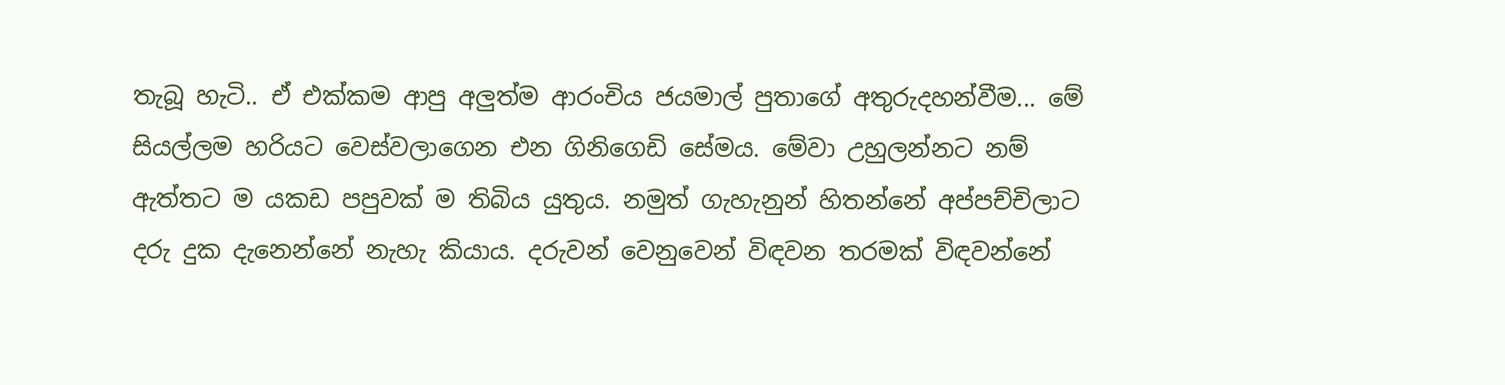තැබූ හැටි.. ඒ එක්කම ආපු අලුත්ම ආරංචිය ජයමාල් පුතාගේ අතුරුදහන්වීම... මේ සියල්ලම හරියට වෙස්වලාගෙන එන ගිනිගෙඩි සේමය. මේවා උහුලන්නට නම් ඇත්තට ම යකඩ පපුවක් ම තිබිය යුතුය. නමුත් ගැහැනුන් හිතන්නේ අප්පච්චිලාට දරු දුක දැනෙන්නේ නැහැ කියාය. දරුවන් වෙනුවෙන් විඳවන තරමක් විඳවන්නේ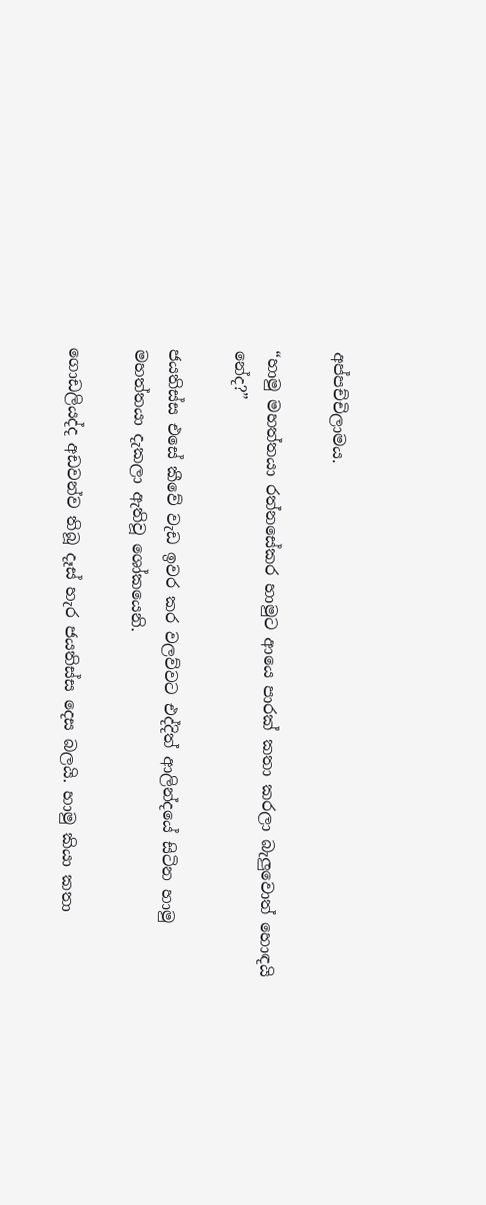අප්පච්චිලාමය.

“හාමු මහත්තයා රත්නසේකර හාමුට ආයෙ පාරක් කතා කරලා බැලුවොත් හොඳයි නේද?”

ජයතිස්ස එසේ කීවේ වැඩ ඉවර කර වලව්වට එද්දිත් ආලින්දයේ සිටින හාමු මහත්තයා දැකලා ඇතිවූ ශෝකයෙනි.

ගොඩලියද්ද අඩවන්ව තිබූ දෑස් හැර ජයතිස්ස දෙස බලයි. හාමු කියා කතා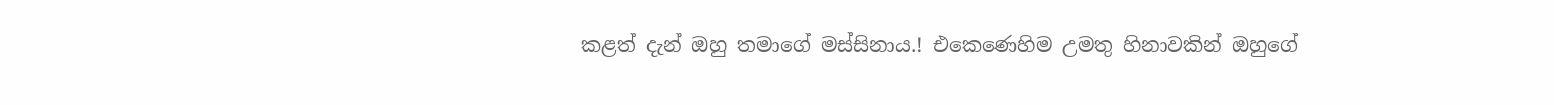කළත් දැන් ඔහු තමාගේ මස්සිනාය.! එකෙණෙහිම උමතු හිනාවකින් ඔහුගේ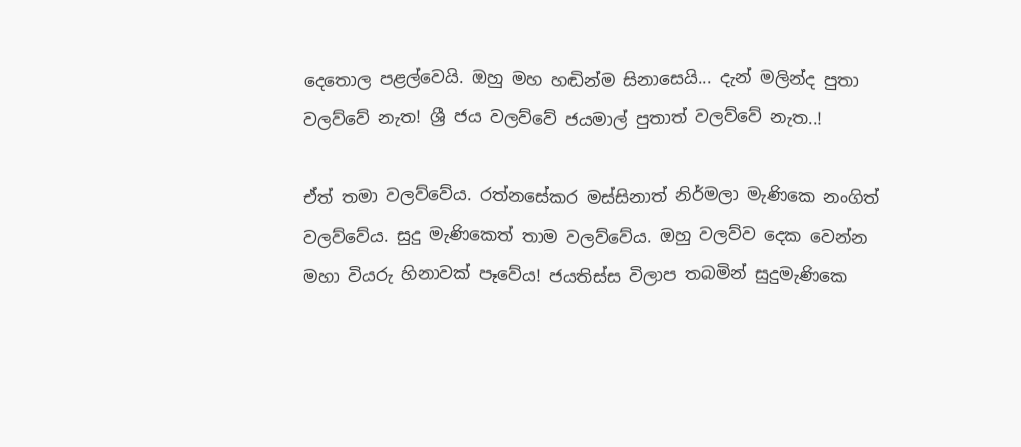දෙතොල පළල්වෙයි. ඔහු මහ හඬින්ම සිනාසෙයි... දැන් මලින්ද පුතා වලව්වේ නැත! ශ්‍රී ජය වලව්වේ ජයමාල් පුතාත් වලව්වේ නැත..!

ඒත් තමා වලව්වේය. රත්නසේකර මස්සිනාත් නිර්මලා මැණිකෙ නංගිත් වලව්වේය. සුදු මැණිකෙත් තාම වලව්වේය. ඔහු වලව්ව දෙක වෙන්න මහා වියරු හිනාවක් පෑවේය! ජයතිස්ස විලාප තබමින් සුදුමැණිකෙ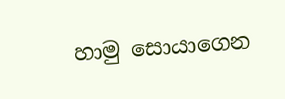හාමු සොයාගෙන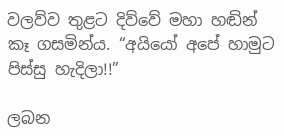වලව්ව තුළට දිව්වේ මහා හඬින් කෑ ගසමින්ය. “අයියෝ අපේ හාමුට පිස්සු හැදිලා!!”

ලබන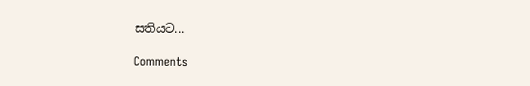සතියට‍...

Comments